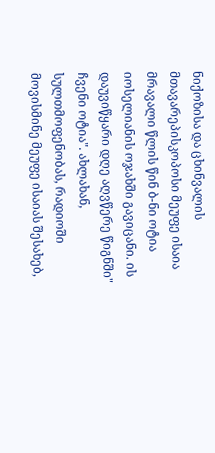ნიქოზისა და ცხინვალის მთავარეპისკოპოსი მეუფე ისაია მრავალი წლის წინ ბ-ნი ოტია იოსელიანის ოჯახში გავიცანი. ის დაუვიწყარი დღე აღვწერე წიგნში" ჩვენი ოტია". ახლახან, სულთმოფენობას, რადიოში მოვისმინე მეუფე ისაიას შესახებ,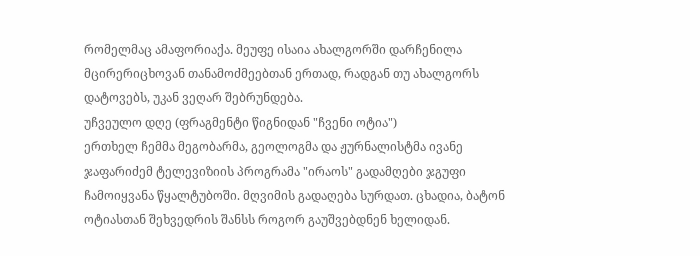რომელმაც ამაფორიაქა. მეუფე ისაია ახალგორში დარჩენილა მცირერიცხოვან თანამოძმეებთან ერთად, რადგან თუ ახალგორს დატოვებს, უკან ვეღარ შებრუნდება.
უჩვეულო დღე (ფრაგმენტი წიგნიდან "ჩვენი ოტია")
ერთხელ ჩემმა მეგობარმა, გეოლოგმა და ჟურნალისტმა ივანე ჯაფარიძემ ტელევიზიის პროგრამა "ირაოს" გადამღები ჯგუფი ჩამოიყვანა წყალტუბოში. მღვიმის გადაღება სურდათ. ცხადია, ბატონ ოტიასთან შეხვედრის შანსს როგორ გაუშვებდნენ ხელიდან.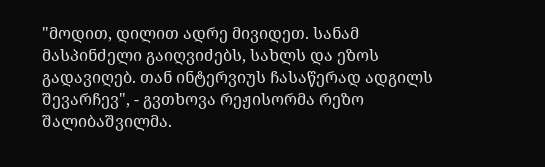"მოდით, დილით ადრე მივიდეთ. სანამ მასპინძელი გაიღვიძებს, სახლს და ეზოს გადავიღებ. თან ინტერვიუს ჩასაწერად ადგილს შევარჩევ", - გვთხოვა რეჟისორმა რეზო შალიბაშვილმა.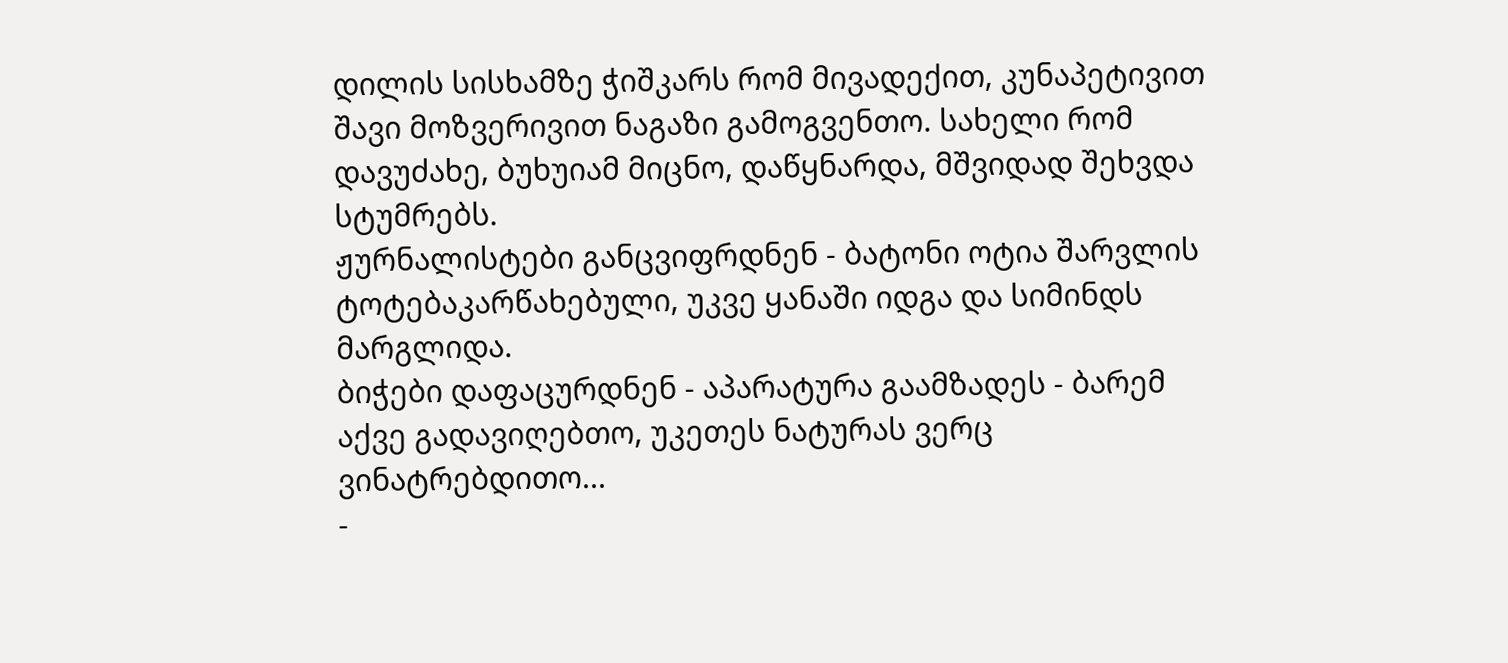დილის სისხამზე ჭიშკარს რომ მივადექით, კუნაპეტივით შავი მოზვერივით ნაგაზი გამოგვენთო. სახელი რომ დავუძახე, ბუხუიამ მიცნო, დაწყნარდა, მშვიდად შეხვდა სტუმრებს.
ჟურნალისტები განცვიფრდნენ - ბატონი ოტია შარვლის ტოტებაკარწახებული, უკვე ყანაში იდგა და სიმინდს მარგლიდა.
ბიჭები დაფაცურდნენ - აპარატურა გაამზადეს - ბარემ აქვე გადავიღებთო, უკეთეს ნატურას ვერც ვინატრებდითო...
-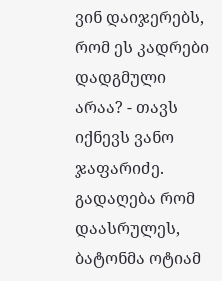ვინ დაიჯერებს, რომ ეს კადრები დადგმული არაა? - თავს იქნევს ვანო ჯაფარიძე.
გადაღება რომ დაასრულეს, ბატონმა ოტიამ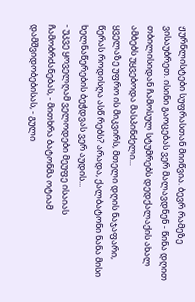ჟურნლისტები სუფრასთან მიიწვია. ბევრ რამეზე ვისაუბრეთ. ისინი გაოცებას ვერ მალავდნენ - წინა დღით თბილისიდან ჩამოსულ სტუმრებს დედქალაქის ახალ ამბებს უყვებოდა მასპინძელი...
ყველაზე უფრო ის მიკვირს, მთელი დღის ნაჯაფარი, წერას როდისღა ასწ რებს? არადა, ქალბატონი ნანა მისი ხელნაწერების ბეჭდვას ვერ აუდის...
- უკვე ყოველღამ ველოდები მეუფე ისაიას ჩამობრძანებას, - მითხრა ბატონმა ოტიამ დამშვიდობებისას, - გული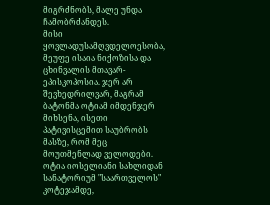მიგრძნობს, მალე უნდა ჩამობრძანდეს.
მისი ყოვლადუსამღვდელოესობა, მეუფე ისაია ნიქოზისა და ცხინვალის მთავარ-ეპისკოპოსია. ჯერ არ შევხედრილვარ, მაგრამ ბატონმა ოტიამ იმდენჯერ მიხსენა, ისეთი პატივისცემით საუბრობს მასზე, რომ მეც მოუთმენლად ველოდები.
ოტია იოსელიანი სახლიდან სანატორიუმ "საართველოს" კოტეჯამდე,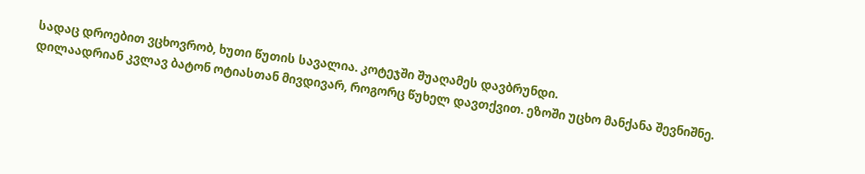სადაც დროებით ვცხოვრობ, ხუთი წუთის სავალია. კოტეჯში შუაღამეს დავბრუნდი.
დილაადრიან კვლავ ბატონ ოტიასთან მივდივარ, როგორც წუხელ დავთქვით. ეზოში უცხო მანქანა შევნიშნე.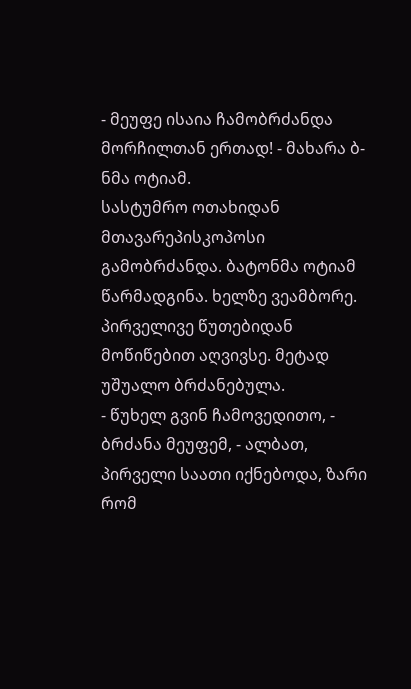- მეუფე ისაია ჩამობრძანდა მორჩილთან ერთად! - მახარა ბ-ნმა ოტიამ.
სასტუმრო ოთახიდან მთავარეპისკოპოსი გამობრძანდა. ბატონმა ოტიამ წარმადგინა. ხელზე ვეამბორე. პირველივე წუთებიდან მოწიწებით აღვივსე. მეტად უშუალო ბრძანებულა.
- წუხელ გვინ ჩამოვედითო, - ბრძანა მეუფემ, - ალბათ, პირველი საათი იქნებოდა, ზარი რომ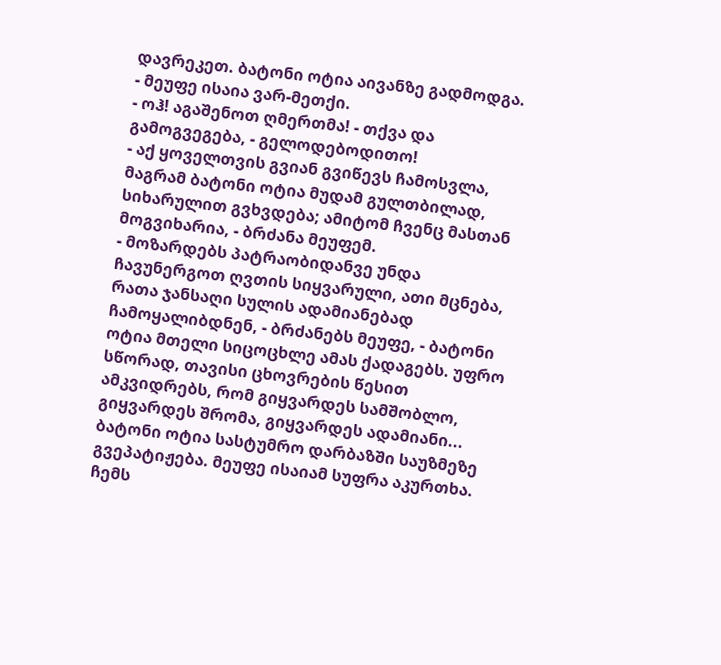დავრეკეთ. ბატონი ოტია აივანზე გადმოდგა.
- მეუფე ისაია ვარ-მეთქი.
- ოჰ! აგაშენოთ ღმერთმა! - თქვა და გამოგვეგება, - გელოდებოდითო!
- აქ ყოველთვის გვიან გვიწევს ჩამოსვლა, მაგრამ ბატონი ოტია მუდამ გულთბილად, სიხარულით გვხვდება; ამიტომ ჩვენც მასთან მოგვიხარია, - ბრძანა მეუფემ.
- მოზარდებს პატრაობიდანვე უნდა ჩავუნერგოთ ღვთის სიყვარული, ათი მცნება, რათა ჯანსაღი სულის ადამიანებად ჩამოყალიბდნენ, - ბრძანებს მეუფე, - ბატონი ოტია მთელი სიცოცხლე ამას ქადაგებს. უფრო სწორად, თავისი ცხოვრების წესით ამკვიდრებს, რომ გიყვარდეს სამშობლო, გიყვარდეს შრომა, გიყვარდეს ადამიანი...
ბატონი ოტია სასტუმრო დარბაზში საუზმეზე გვეპატიჟება. მეუფე ისაიამ სუფრა აკურთხა. ჩემს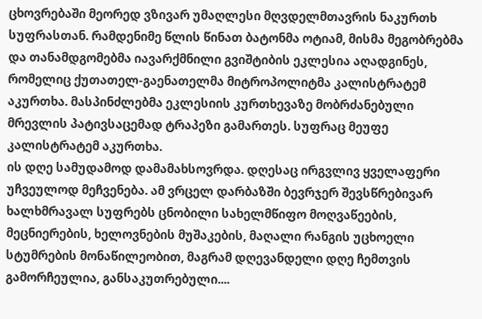ცხოვრებაში მეორედ ვზივარ უმაღლესი მღვდელმთავრის ნაკურთხ სუფრასთან. რამდენიმე წლის წინათ ბატონმა ოტიამ, მისმა მეგობრებმა და თანამდგომებმა იავარქმნილი გვიშტიბის ეკლესია აღადგინეს, რომელიც ქუთათელ-გაენათელმა მიტროპოლიტმა კალისტრატემ აკურთხა. მასპინძლებმა ეკლესიის კურთხევაზე მობრძანებული მრევლის პატივსაცემად ტრაპეზი გამართეს. სუფრაც მეუფე კალისტრატემ აკურთხა.
ის დღე სამუდამოდ დამამახსოვრდა. დღესაც ირგვლივ ყველაფერი უჩვეულოდ მეჩვენება. ამ ვრცელ დარბაზში ბევრჯერ შევსწრებივარ ხალხმრავალ სუფრებს ცნობილი სახელმწიფო მოღვაწეების, მეცნიერების, ხელოვნების მუშაკების, მაღალი რანგის უცხოელი სტუმრების მონაწილეობით, მაგრამ დღევანდელი დღე ჩემთვის გამორჩეულია, განსაკუთრებული....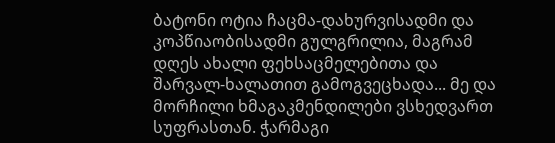ბატონი ოტია ჩაცმა-დახურვისადმი და კოპწიაობისადმი გულგრილია, მაგრამ დღეს ახალი ფეხსაცმელებითა და შარვალ-ხალათით გამოგვეცხადა... მე და მორჩილი ხმაგაკმენდილები ვსხედვართ სუფრასთან. ჭარმაგი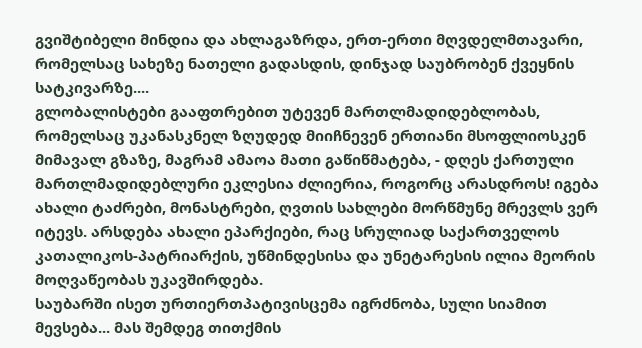გვიშტიბელი მინდია და ახლაგაზრდა, ერთ-ერთი მღვდელმთავარი, რომელსაც სახეზე ნათელი გადასდის, დინჯად საუბრობენ ქვეყნის სატკივარზე....
გლობალისტები გააფთრებით უტევენ მართლმადიდებლობას, რომელსაც უკანასკნელ ზღუდედ მიიჩნევენ ერთიანი მსოფლიოსკენ მიმავალ გზაზე, მაგრამ ამაოა მათი გაწიწმატება, - დღეს ქართული მართლმადიდებლური ეკლესია ძლიერია, როგორც არასდროს! იგება ახალი ტაძრები, მონასტრები, ღვთის სახლები მორწმუნე მრევლს ვერ იტევს. არსდება ახალი ეპარქიები, რაც სრულიად საქართველოს კათალიკოს-პატრიარქის, უწმინდესისა და უნეტარესის ილია მეორის მოღვაწეობას უკავშირდება.
საუბარში ისეთ ურთიერთპატივისცემა იგრძნობა, სული სიამით მევსება... მას შემდეგ თითქმის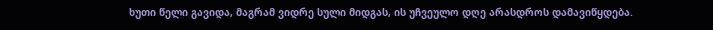ხუთი წელი გავიდა, მაგრამ ვიდრე სული მიდგას, ის უჩვეულო დღე არასდროს დამავიწყდება.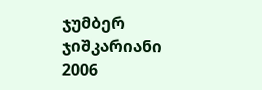ჯუმბერ ჯიშკარიანი
2006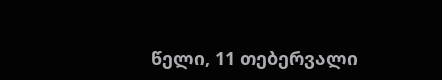წელი, 11 თებერვალი